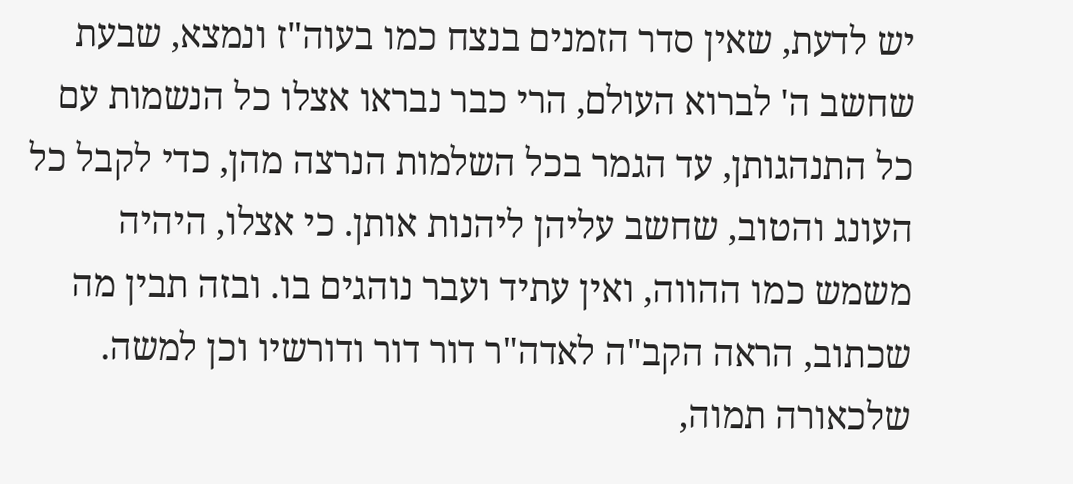יש לדעת, שאין סדר הזמנים בנצח כמו בעוה"ז ונמצא, שבעת שחשב ה' לברוא העולם, הרי כבר נבראו אצלו כל הנשמות עם כל התנהגותן, עד הגמר בכל השלמות הנרצה מהן, כדי לקבל כל העונג והטוב, שחשב עליהן ליהנות אותן. כי אצלו, היהיה משמש כמו ההווה, ואין עתיד ועבר נוהגים בו. ובזה תבין מה שכתוב, הראה הקב"ה לאדה"ר דור דור ודורשיו וכן למשה. שלכאורה תמוה,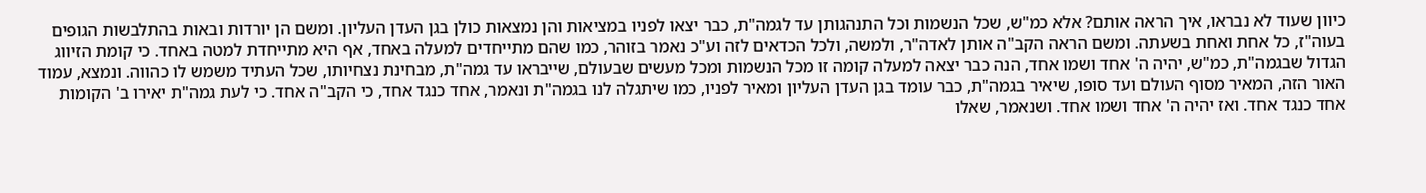כיוון שעוד לא נבראו, איך הראה אותם? אלא כמ"ש, שכל הנשמות וכל התנהגותן עד לגמה"ת, כבר יצאו לפניו במציאות והן נמצאות כולן בגן העדן העליון. ומשם הן יורדות ובאות בהתלבשות הגופים בעוה"ז, כל אחת ואחת בשעתה. ומשם הראה הקב"ה אותן לאדה"ר, ולמשה, ולכל הכדאים לזה וע"כ נאמר בזוהר, כמו שהם מתייחדים למעלה באחד, אף היא מתייחדת למטה באחד. כי קומת הזיווג הגדול שבגמה"ת, כמ"ש, יהיה ה' אחד ושמו אחד, הנה כבר יצאה למעלה קומה זו מכל הנשמות ומכל מעשים שבעולם, שייבראו עד גמה"ת, מבחינת נצחיותו, שכל העתיד משמש לו כהווה. ונמצא, עמוד האור הזה, המאיר מסוף העולם ועד סופו, שיאיר בגמה"ת, כבר עומד בגן העדן העליון ומאיר לפניו, כמו שיתגלה לנו בגמה"ת ונאמר, אחד כנגד אחד, כי הקב"ה אחד. כי לעת גמה"ת יאירו ב' הקומות אחד כנגד אחד. ואז יהיה ה' אחד ושמו אחד. ושנאמר, שאלו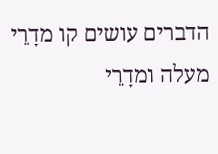הדברים עושים קו מדָרֵי מעלה ומדָרֵי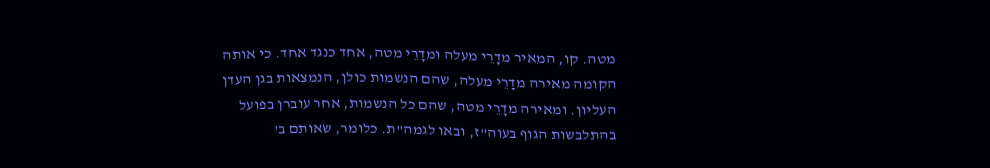מטה. קו, המאיר מדָרֵי מעלה ומדָרֵי מטה, אחד כנגד אחד. כי אותה הקומה מאירה מדָרֵי מעלה, שהם הנשמות כולן, הנמצאות בגן העדן העליון. ומאירה מדָרֵי מטה, שהם כל הנשמות, אחר עוברן בפועל בהתלבשות הגוף בעוה"ז, ובאו לגמה"ת. כלומר, שאותם ב'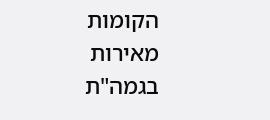הקומות מאירות בגמה"ת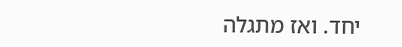יחד. ואז מתגלה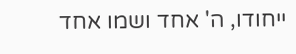ייחודו, ה' אחד ושמו אחד